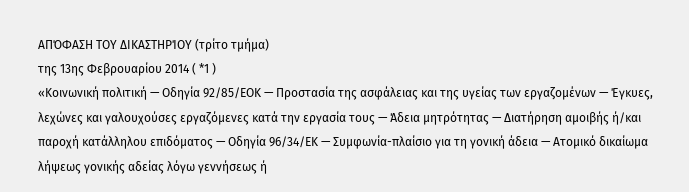ΑΠΌΦΑΣΗ ΤΟΥ ΔΙΚΑΣΤΗΡΊΟΥ (τρίτο τμήμα)
της 13ης Φεβρουαρίου 2014 ( *1 )
«Κοινωνική πολιτική — Οδηγία 92/85/ΕΟΚ — Προστασία της ασφάλειας και της υγείας των εργαζομένων — Έγκυες, λεχώνες και γαλουχούσες εργαζόμενες κατά την εργασία τους — Άδεια μητρότητας — Διατήρηση αμοιβής ή/και παροχή κατάλληλου επιδόματος — Οδηγία 96/34/ΕΚ — Συμφωνία-πλαίσιο για τη γονική άδεια — Ατομικό δικαίωμα λήψεως γονικής αδείας λόγω γεννήσεως ή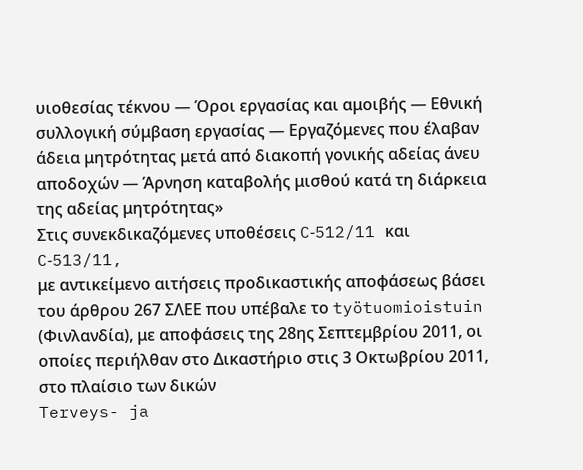υιοθεσίας τέκνου — Όροι εργασίας και αμοιβής — Εθνική συλλογική σύμβαση εργασίας — Εργαζόμενες που έλαβαν άδεια μητρότητας μετά από διακοπή γονικής αδείας άνευ αποδοχών — Άρνηση καταβολής μισθού κατά τη διάρκεια της αδείας μητρότητας»
Στις συνεκδικαζόμενες υποθέσεις C‑512/11 και C‑513/11,
με αντικείμενο αιτήσεις προδικαστικής αποφάσεως βάσει του άρθρου 267 ΣΛΕΕ που υπέβαλε το työtuomioistuin (Φινλανδία), με αποφάσεις της 28ης Σεπτεμβρίου 2011, οι οποίες περιήλθαν στο Δικαστήριο στις 3 Οκτωβρίου 2011, στο πλαίσιο των δικών
Terveys- ja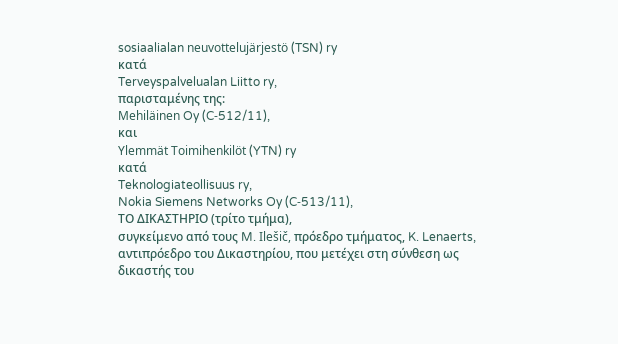sosiaalialan neuvottelujärjestö (TSN) ry
κατά
Terveyspalvelualan Liitto ry,
παρισταμένης της:
Mehiläinen Oy (C‑512/11),
και
Ylemmät Toimihenkilöt (YTN) ry
κατά
Teknologiateollisuus ry,
Nokia Siemens Networks Oy (C‑513/11),
ΤΟ ΔΙΚΑΣΤΗΡΙΟ (τρίτο τμήμα),
συγκείμενο από τους M. Ilešič, πρόεδρο τμήματος, K. Lenaerts, αντιπρόεδρο του Δικαστηρίου, που μετέχει στη σύνθεση ως δικαστής του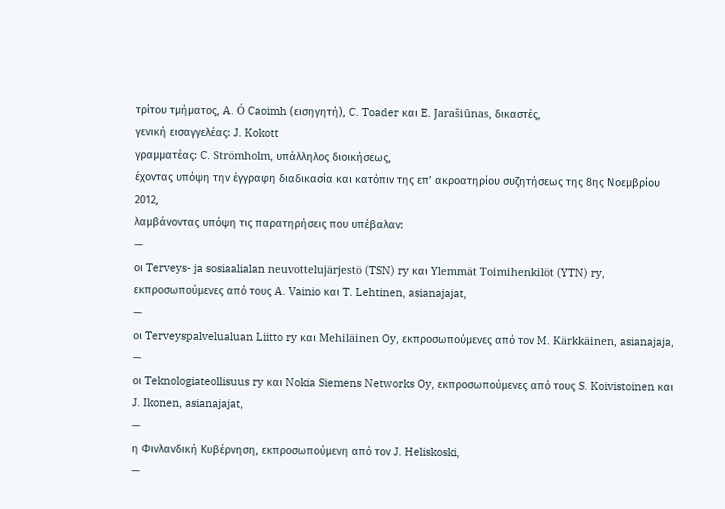τρίτου τμήματος, A. Ó Caoimh (εισηγητή), C. Toader και E. Jarašiūnas, δικαστές,
γενική εισαγγελέας: J. Kokott
γραμματέας: C. Strömholm, υπάλληλος διοικήσεως,
έχοντας υπόψη την έγγραφη διαδικασία και κατόπιν της επ’ ακροατηρίου συζητήσεως της 8ης Νοεμβρίου 2012,
λαμβάνοντας υπόψη τις παρατηρήσεις που υπέβαλαν:
—
οι Terveys- ja sosiaalialan neuvottelujärjestö (TSN) ry και Ylemmät Toimihenkilöt (YTN) ry, εκπροσωπούμενες από τους A. Vainio και T. Lehtinen, asianajajat,
—
οι Terveyspalvelualuan Liitto ry και Mehiläinen Oy, εκπροσωπούμενες από τον M. Kärkkäinen, asianajaja,
—
οι Teknologiateollisuus ry και Nokia Siemens Networks Oy, εκπροσωπούμενες από τους S. Koivistoinen και J. Ikonen, asianajajat,
—
η Φινλανδική Κυβέρνηση, εκπροσωπούμενη από τον J. Heliskoski,
—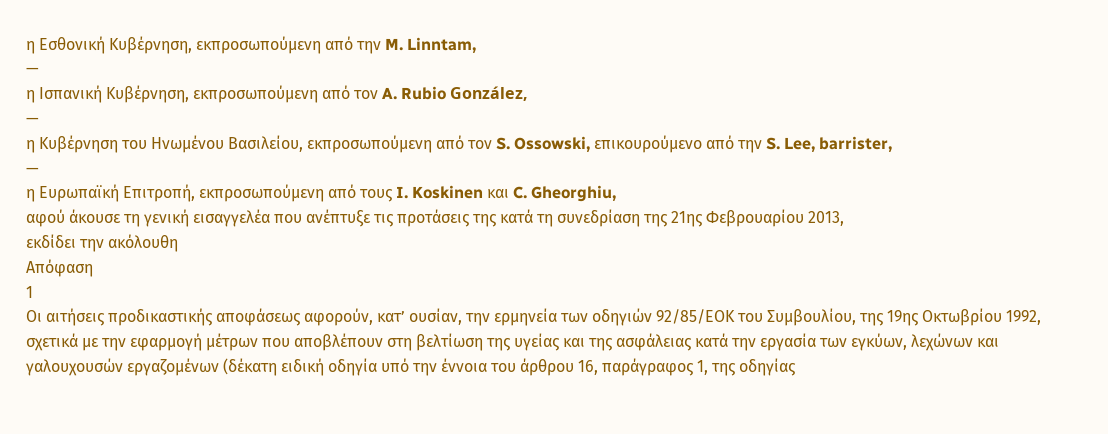η Εσθονική Κυβέρνηση, εκπροσωπούμενη από την M. Linntam,
—
η Ισπανική Κυβέρνηση, εκπροσωπούμενη από τον A. Rubio González,
—
η Κυβέρνηση του Ηνωμένου Βασιλείου, εκπροσωπούμενη από τον S. Ossowski, επικουρούμενο από την S. Lee, barrister,
—
η Ευρωπαϊκή Επιτροπή, εκπροσωπούμενη από τους I. Koskinen και C. Gheorghiu,
αφού άκουσε τη γενική εισαγγελέα που ανέπτυξε τις προτάσεις της κατά τη συνεδρίαση της 21ης Φεβρουαρίου 2013,
εκδίδει την ακόλουθη
Απόφαση
1
Οι αιτήσεις προδικαστικής αποφάσεως αφορούν, κατ’ ουσίαν, την ερμηνεία των οδηγιών 92/85/ΕΟΚ του Συμβουλίου, της 19ης Οκτωβρίου 1992, σχετικά με την εφαρμογή μέτρων που αποβλέπουν στη βελτίωση της υγείας και της ασφάλειας κατά την εργασία των εγκύων, λεχώνων και γαλουχουσών εργαζομένων (δέκατη ειδική οδηγία υπό την έννοια του άρθρου 16, παράγραφος 1, της οδηγίας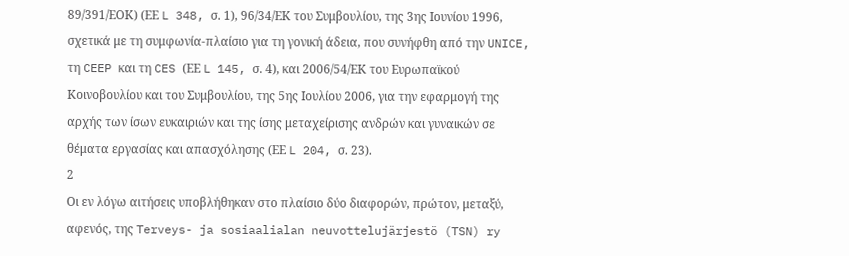89/391/ΕΟΚ) (ΕΕ L 348, σ. 1), 96/34/ΕΚ του Συμβουλίου, της 3ης Ιουνίου 1996, σχετικά με τη συμφωνία-πλαίσιο για τη γονική άδεια, που συνήφθη από την UNICE, τη CEEP και τη CES (ΕΕ L 145, σ. 4), και 2006/54/ΕΚ του Ευρωπαϊκού Κοινοβουλίου και του Συμβουλίου, της 5ης Ιουλίου 2006, για την εφαρμογή της αρχής των ίσων ευκαιριών και της ίσης μεταχείρισης ανδρών και γυναικών σε θέματα εργασίας και απασχόλησης (ΕΕ L 204, σ. 23).
2
Οι εν λόγω αιτήσεις υποβλήθηκαν στο πλαίσιο δύο διαφορών, πρώτον, μεταξύ, αφενός, της Terveys- ja sosiaalialan neuvottelujärjestö (TSN) ry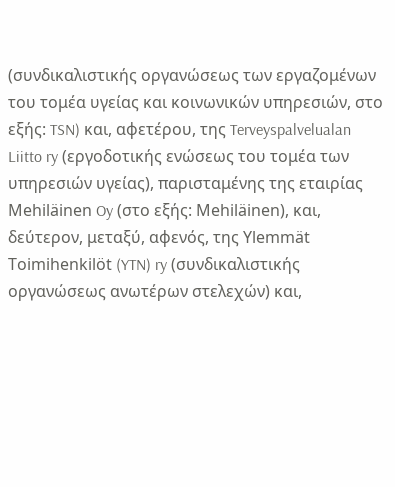(συνδικαλιστικής οργανώσεως των εργαζομένων του τομέα υγείας και κοινωνικών υπηρεσιών, στο εξής: TSN) και, αφετέρου, της Terveyspalvelualan Liitto ry (εργοδοτικής ενώσεως του τομέα των υπηρεσιών υγείας), παρισταμένης της εταιρίας Mehiläinen Oy (στο εξής: Mehiläinen), και, δεύτερον, μεταξύ, αφενός, της Ylemmät Toimihenkilöt (YTN) ry (συνδικαλιστικής οργανώσεως ανωτέρων στελεχών) και,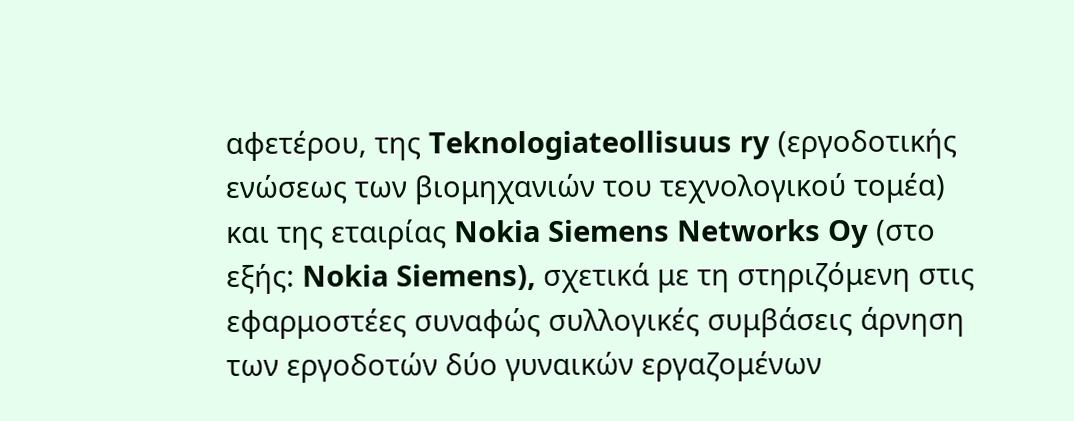αφετέρου, της Teknologiateollisuus ry (εργοδοτικής ενώσεως των βιομηχανιών του τεχνολογικού τομέα) και της εταιρίας Nokia Siemens Networks Oy (στο εξής: Nokia Siemens), σχετικά με τη στηριζόμενη στις εφαρμοστέες συναφώς συλλογικές συμβάσεις άρνηση των εργοδοτών δύο γυναικών εργαζομένων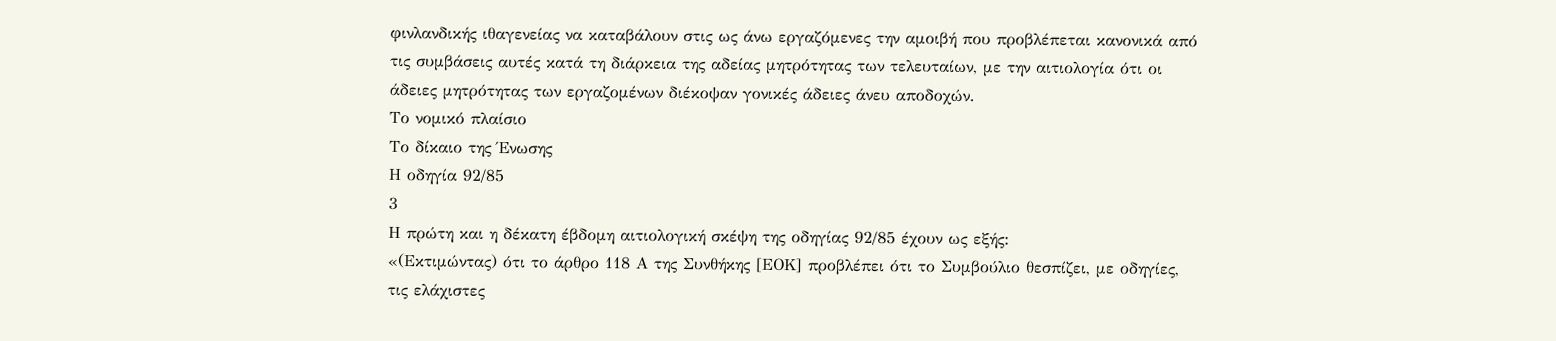φινλανδικής ιθαγενείας να καταβάλουν στις ως άνω εργαζόμενες την αμοιβή που προβλέπεται κανονικά από τις συμβάσεις αυτές κατά τη διάρκεια της αδείας μητρότητας των τελευταίων, με την αιτιολογία ότι οι άδειες μητρότητας των εργαζομένων διέκοψαν γονικές άδειες άνευ αποδοχών.
Το νομικό πλαίσιο
Το δίκαιο της Ένωσης
Η οδηγία 92/85
3
Η πρώτη και η δέκατη έβδομη αιτιολογική σκέψη της οδηγίας 92/85 έχουν ως εξής:
«(Εκτιμώντας) ότι το άρθρο 118 Α της Συνθήκης [ΕΟΚ] προβλέπει ότι το Συμβούλιο θεσπίζει, με οδηγίες, τις ελάχιστες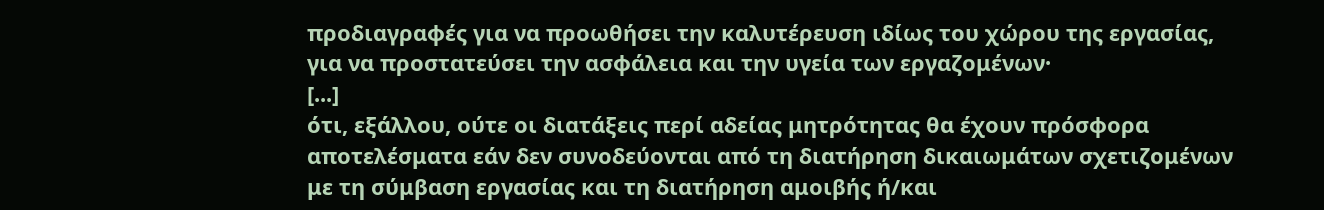προδιαγραφές για να προωθήσει την καλυτέρευση ιδίως του χώρου της εργασίας, για να προστατεύσει την ασφάλεια και την υγεία των εργαζομένων·
[...]
ότι, εξάλλου, ούτε οι διατάξεις περί αδείας μητρότητας θα έχουν πρόσφορα αποτελέσματα εάν δεν συνοδεύονται από τη διατήρηση δικαιωμάτων σχετιζομένων με τη σύμβαση εργασίας και τη διατήρηση αμοιβής ή/και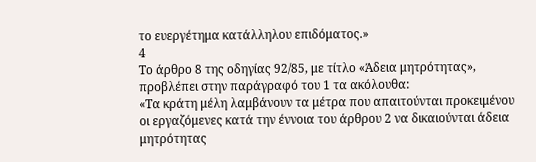το ευεργέτημα κατάλληλου επιδόματος.»
4
Το άρθρο 8 της οδηγίας 92/85, με τίτλο «Άδεια μητρότητας», προβλέπει στην παράγραφό του 1 τα ακόλουθα:
«Τα κράτη μέλη λαμβάνουν τα μέτρα που απαιτούνται προκειμένου οι εργαζόμενες κατά την έννοια του άρθρου 2 να δικαιούνται άδεια μητρότητας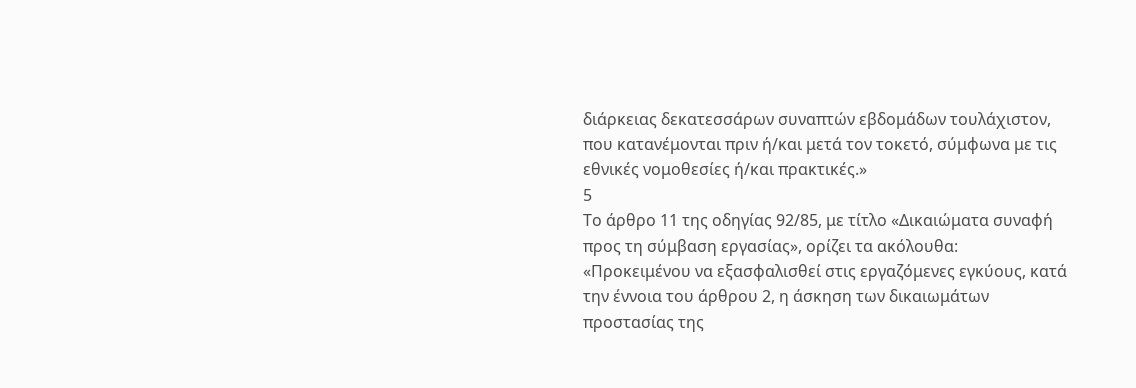διάρκειας δεκατεσσάρων συναπτών εβδομάδων τουλάχιστον, που κατανέμονται πριν ή/και μετά τον τοκετό, σύμφωνα με τις εθνικές νομοθεσίες ή/και πρακτικές.»
5
Το άρθρο 11 της οδηγίας 92/85, με τίτλο «Δικαιώματα συναφή προς τη σύμβαση εργασίας», ορίζει τα ακόλουθα:
«Προκειμένου να εξασφαλισθεί στις εργαζόμενες εγκύους, κατά την έννοια του άρθρου 2, η άσκηση των δικαιωμάτων προστασίας της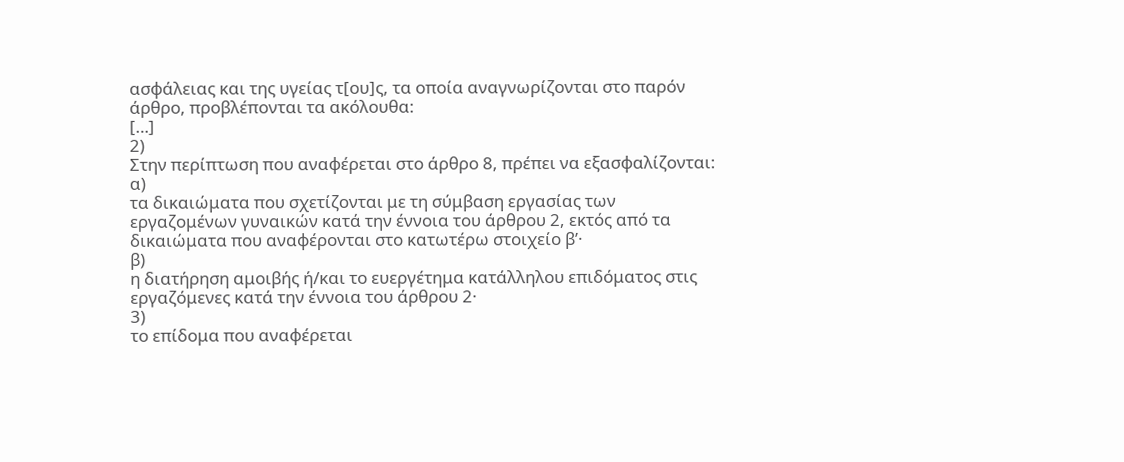ασφάλειας και της υγείας τ[ου]ς, τα οποία αναγνωρίζονται στο παρόν άρθρο, προβλέπονται τα ακόλουθα:
[…]
2)
Στην περίπτωση που αναφέρεται στο άρθρο 8, πρέπει να εξασφαλίζονται:
α)
τα δικαιώματα που σχετίζονται με τη σύμβαση εργασίας των εργαζομένων γυναικών κατά την έννοια του άρθρου 2, εκτός από τα δικαιώματα που αναφέρονται στο κατωτέρω στοιχείο βʹ·
β)
η διατήρηση αμοιβής ή/και το ευεργέτημα κατάλληλου επιδόματος στις εργαζόμενες κατά την έννοια του άρθρου 2·
3)
το επίδομα που αναφέρεται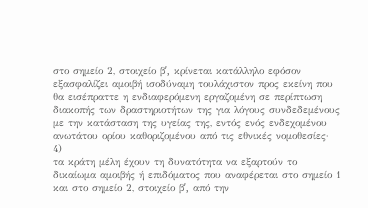στο σημείο 2, στοιχείο βʹ, κρίνεται κατάλληλο εφόσον εξασφαλίζει αμοιβή ισοδύναμη τουλάχιστον προς εκείνη που θα εισέπραττε η ενδιαφερόμενη εργαζομένη σε περίπτωση διακοπής των δραστηριοτήτων της για λόγους συνδεδεμένους με την κατάσταση της υγείας της, εντός ενός ενδεχομένου ανωτάτου ορίου καθοριζομένου από τις εθνικές νομοθεσίες·
4)
τα κράτη μέλη έχουν τη δυνατότητα να εξαρτούν το δικαίωμα αμοιβής ή επιδόματος που αναφέρεται στο σημείο 1 και στο σημείο 2, στοιχείο βʹ, από την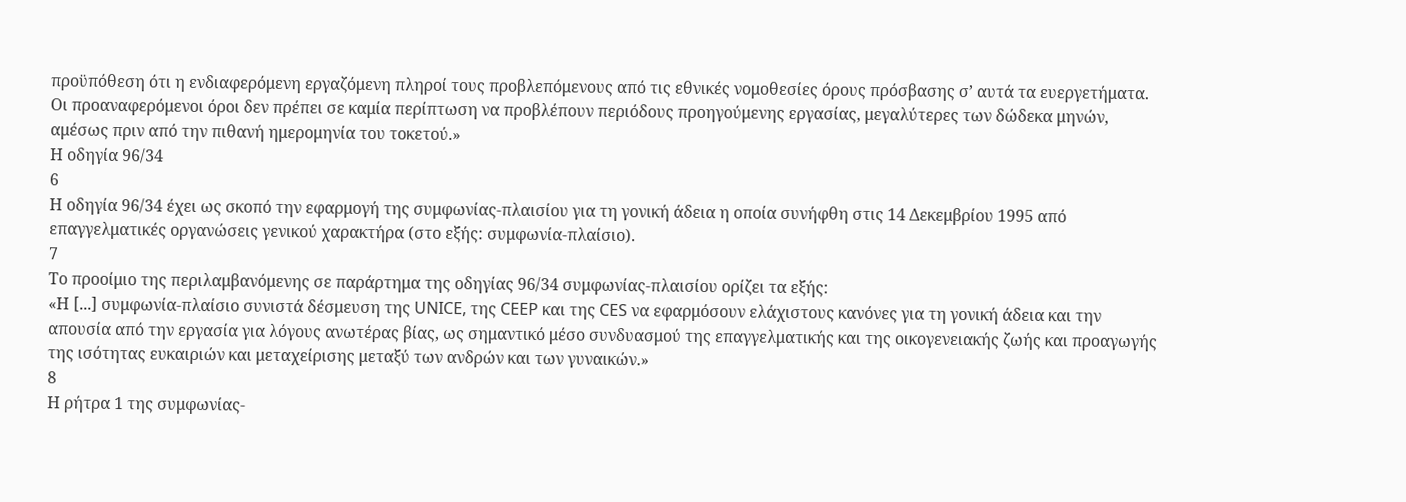προϋπόθεση ότι η ενδιαφερόμενη εργαζόμενη πληροί τους προβλεπόμενους από τις εθνικές νομοθεσίες όρους πρόσβασης σ’ αυτά τα ευεργετήματα.
Οι προαναφερόμενοι όροι δεν πρέπει σε καμία περίπτωση να προβλέπουν περιόδους προηγούμενης εργασίας, μεγαλύτερες των δώδεκα μηνών, αμέσως πριν από την πιθανή ημερομηνία του τοκετού.»
Η οδηγία 96/34
6
Η οδηγία 96/34 έχει ως σκοπό την εφαρμογή της συμφωνίας-πλαισίου για τη γονική άδεια η οποία συνήφθη στις 14 Δεκεμβρίου 1995 από επαγγελματικές οργανώσεις γενικού χαρακτήρα (στο εξής: συμφωνία-πλαίσιο).
7
Το προοίμιο της περιλαμβανόμενης σε παράρτημα της οδηγίας 96/34 συμφωνίας-πλαισίου ορίζει τα εξής:
«Η [...] συμφωνία-πλαίσιο συνιστά δέσμευση της UNICE, της CEEP και της CES να εφαρμόσουν ελάχιστους κανόνες για τη γονική άδεια και την απουσία από την εργασία για λόγους ανωτέρας βίας, ως σημαντικό μέσο συνδυασμού της επαγγελματικής και της οικογενειακής ζωής και προαγωγής της ισότητας ευκαιριών και μεταχείρισης μεταξύ των ανδρών και των γυναικών.»
8
Η ρήτρα 1 της συμφωνίας-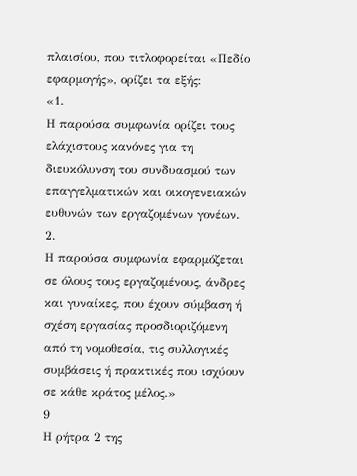πλαισίου, που τιτλοφορείται «Πεδίο εφαρμογής», ορίζει τα εξής:
«1.
Η παρούσα συμφωνία ορίζει τους ελάχιστους κανόνες για τη διευκόλυνση του συνδυασμού των επαγγελματικών και οικογενειακών ευθυνών των εργαζομένων γονέων.
2.
Η παρούσα συμφωνία εφαρμόζεται σε όλους τους εργαζομένους, άνδρες και γυναίκες, που έχουν σύμβαση ή σχέση εργασίας προσδιοριζόμενη από τη νομοθεσία, τις συλλογικές συμβάσεις ή πρακτικές που ισχύουν σε κάθε κράτος μέλος.»
9
Η ρήτρα 2 της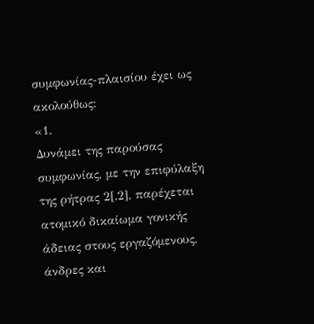συμφωνίας-πλαισίου έχει ως ακολούθως:
«1.
Δυνάμει της παρούσας συμφωνίας, με την επιφύλαξη της ρήτρας 2[.2], παρέχεται ατομικό δικαίωμα γονικής άδειας στους εργαζόμενους, άνδρες και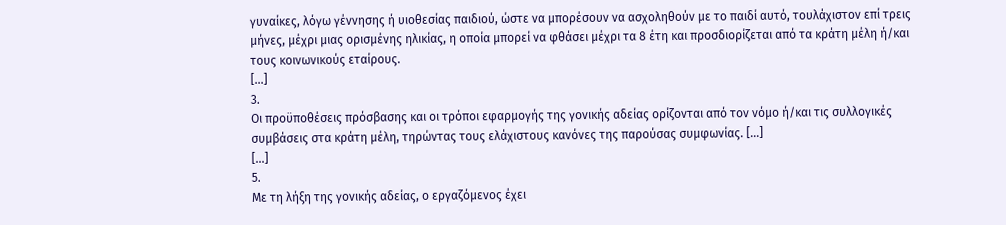γυναίκες, λόγω γέννησης ή υιοθεσίας παιδιού, ώστε να μπορέσουν να ασχοληθούν με το παιδί αυτό, τουλάχιστον επί τρεις μήνες, μέχρι μιας ορισμένης ηλικίας, η οποία μπορεί να φθάσει μέχρι τα 8 έτη και προσδιορίζεται από τα κράτη μέλη ή/και τους κοινωνικούς εταίρους.
[...]
3.
Οι προϋποθέσεις πρόσβασης και οι τρόποι εφαρμογής της γονικής αδείας ορίζονται από τον νόμο ή/και τις συλλογικές συμβάσεις στα κράτη μέλη, τηρώντας τους ελάχιστους κανόνες της παρούσας συμφωνίας. [...]
[...]
5.
Με τη λήξη της γονικής αδείας, ο εργαζόμενος έχει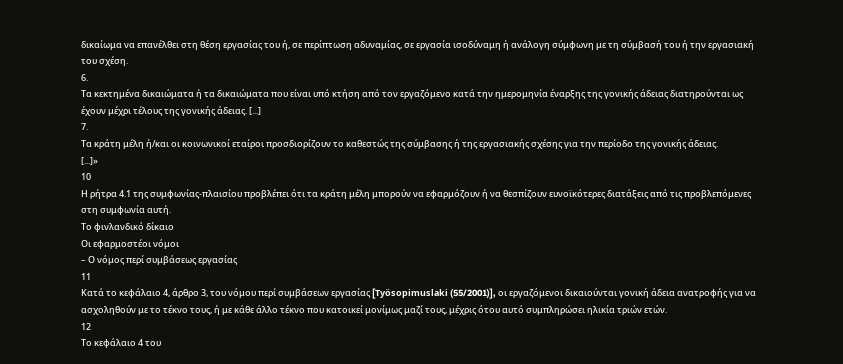δικαίωμα να επανέλθει στη θέση εργασίας του ή, σε περίπτωση αδυναμίας, σε εργασία ισοδύναμη ή ανάλογη σύμφωνη με τη σύμβασή του ή την εργασιακή του σχέση.
6.
Τα κεκτημένα δικαιώματα ή τα δικαιώματα που είναι υπό κτήση από τον εργαζόμενο κατά την ημερομηνία έναρξης της γονικής άδειας διατηρούνται ως έχουν μέχρι τέλους της γονικής άδειας. [...]
7.
Τα κράτη μέλη ή/και οι κοινωνικοί εταίροι προσδιορίζουν το καθεστώς της σύμβασης ή της εργασιακής σχέσης για την περίοδο της γονικής άδειας.
[...]»
10
Η ρήτρα 4.1 της συμφωνίας-πλαισίου προβλέπει ότι τα κράτη μέλη μπορούν να εφαρμόζουν ή να θεσπίζουν ευνοϊκότερες διατάξεις από τις προβλεπόμενες στη συμφωνία αυτή.
Το φινλανδικό δίκαιο
Οι εφαρμοστέοι νόμοι
– Ο νόμος περί συμβάσεως εργασίας
11
Κατά το κεφάλαιο 4, άρθρο 3, του νόμου περί συμβάσεων εργασίας [Työsopimuslaki (55/2001)], οι εργαζόμενοι δικαιούνται γονική άδεια ανατροφής για να ασχοληθούν με το τέκνο τους, ή με κάθε άλλο τέκνο που κατοικεί μονίμως μαζί τους, μέχρις ότου αυτό συμπληρώσει ηλικία τριών ετών.
12
Το κεφάλαιο 4 του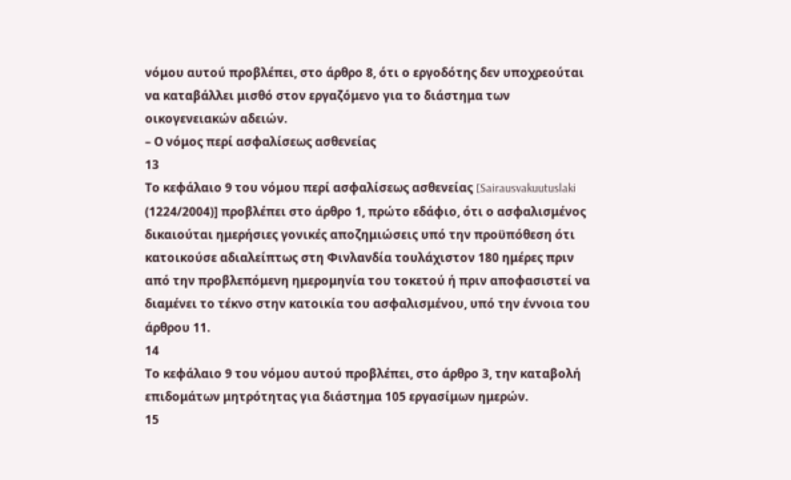νόμου αυτού προβλέπει, στο άρθρο 8, ότι ο εργοδότης δεν υποχρεούται να καταβάλλει μισθό στον εργαζόμενο για το διάστημα των οικογενειακών αδειών.
– Ο νόμος περί ασφαλίσεως ασθενείας
13
Το κεφάλαιο 9 του νόμου περί ασφαλίσεως ασθενείας [Sairausvakuutuslaki (1224/2004)] προβλέπει στο άρθρο 1, πρώτο εδάφιο, ότι ο ασφαλισμένος δικαιούται ημερήσιες γονικές αποζημιώσεις υπό την προϋπόθεση ότι κατοικούσε αδιαλείπτως στη Φινλανδία τουλάχιστον 180 ημέρες πριν από την προβλεπόμενη ημερομηνία του τοκετού ή πριν αποφασιστεί να διαμένει το τέκνο στην κατοικία του ασφαλισμένου, υπό την έννοια του άρθρου 11.
14
Το κεφάλαιο 9 του νόμου αυτού προβλέπει, στο άρθρο 3, την καταβολή επιδομάτων μητρότητας για διάστημα 105 εργασίμων ημερών.
15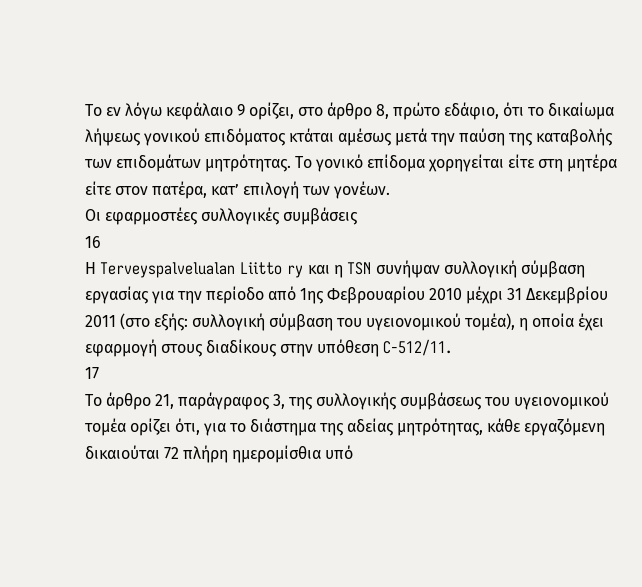Το εν λόγω κεφάλαιο 9 ορίζει, στο άρθρο 8, πρώτο εδάφιο, ότι το δικαίωμα λήψεως γονικού επιδόματος κτάται αμέσως μετά την παύση της καταβολής των επιδομάτων μητρότητας. Το γονικό επίδομα χορηγείται είτε στη μητέρα είτε στον πατέρα, κατ’ επιλογή των γονέων.
Οι εφαρμοστέες συλλογικές συμβάσεις
16
Η Terveyspalvelualan Liitto ry και η TSN συνήψαν συλλογική σύμβαση εργασίας για την περίοδο από 1ης Φεβρουαρίου 2010 μέχρι 31 Δεκεμβρίου 2011 (στο εξής: συλλογική σύμβαση του υγειονομικού τομέα), η οποία έχει εφαρμογή στους διαδίκους στην υπόθεση C‑512/11.
17
Το άρθρο 21, παράγραφος 3, της συλλογικής συμβάσεως του υγειονομικού τομέα ορίζει ότι, για το διάστημα της αδείας μητρότητας, κάθε εργαζόμενη δικαιούται 72 πλήρη ημερομίσθια υπό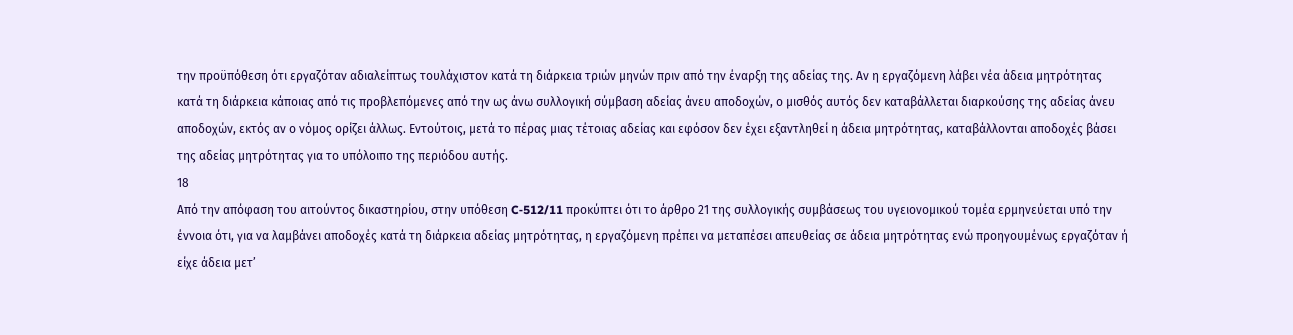την προϋπόθεση ότι εργαζόταν αδιαλείπτως τουλάχιστον κατά τη διάρκεια τριών μηνών πριν από την έναρξη της αδείας της. Αν η εργαζόμενη λάβει νέα άδεια μητρότητας κατά τη διάρκεια κάποιας από τις προβλεπόμενες από την ως άνω συλλογική σύμβαση αδείας άνευ αποδοχών, ο μισθός αυτός δεν καταβάλλεται διαρκούσης της αδείας άνευ αποδοχών, εκτός αν ο νόμος ορίζει άλλως. Εντούτοις, μετά το πέρας μιας τέτοιας αδείας και εφόσον δεν έχει εξαντληθεί η άδεια μητρότητας, καταβάλλονται αποδοχές βάσει της αδείας μητρότητας για το υπόλοιπο της περιόδου αυτής.
18
Από την απόφαση του αιτούντος δικαστηρίου, στην υπόθεση C‑512/11 προκύπτει ότι το άρθρο 21 της συλλογικής συμβάσεως του υγειονομικού τομέα ερμηνεύεται υπό την έννοια ότι, για να λαμβάνει αποδοχές κατά τη διάρκεια αδείας μητρότητας, η εργαζόμενη πρέπει να μεταπέσει απευθείας σε άδεια μητρότητας ενώ προηγουμένως εργαζόταν ή είχε άδεια μετ’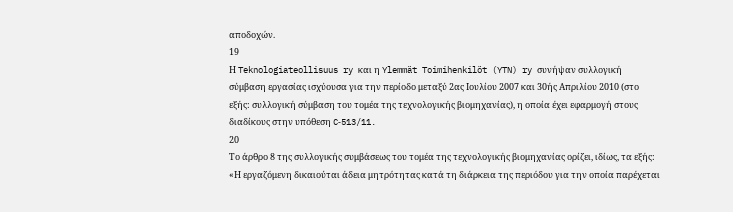αποδοχών.
19
Η Teknologiateollisuus ry και η Ylemmät Toimihenkilöt (YTN) ry συνήψαν συλλογική σύμβαση εργασίας ισχύουσα για την περίοδο μεταξύ 2ας Ιουλίου 2007 και 30ής Απριλίου 2010 (στο εξής: συλλογική σύμβαση του τομέα της τεχνολογικής βιομηχανίας), η οποία έχει εφαρμογή στους διαδίκους στην υπόθεση C‑513/11.
20
Το άρθρο 8 της συλλογικής συμβάσεως του τομέα της τεχνολογικής βιομηχανίας ορίζει, ιδίως, τα εξής:
«Η εργαζόμενη δικαιούται άδεια μητρότητας κατά τη διάρκεια της περιόδου για την οποία παρέχεται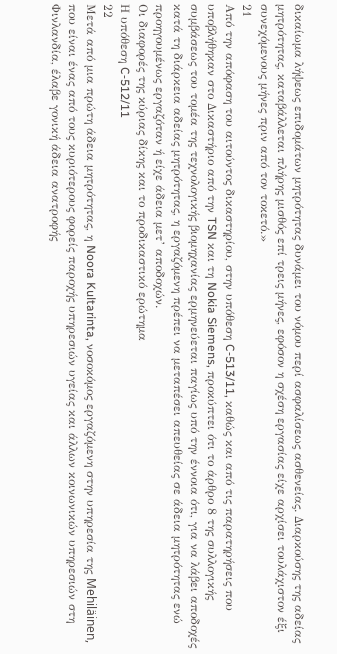δικαίωμα λήψεως επιδομάτων μητρότητας δυνάμει του νόμου περί ασφαλίσεως ασθενείας. Διαρκούσης της αδείας μητρότητας, καταβάλλεται πλήρης μισθός επί τρεις μήνες, εφόσον η σχέση εργασίας είχε αρχίσει τουλάχιστον έξι συνεχόμενους μήνες πριν από τον τοκετό.»
21
Από την απόφαση του αιτούντος δικαστηρίου, στην υπόθεση C‑513/11, καθώς και από τις παρατηρήσεις που υποβλήθηκαν στο Δικαστήριο από την TSN και τη Nokia Siemens, προκύπτει ότι το άρθρο 8 της συλλογικής συμβάσεως του τομέα της τεχνολογικής βιομηχανίας ερμηνεύεται παγίως υπό την έννοια ότι, για να λάβει αποδοχές κατά τη διάρκεια αδείας μητρότητας, η εργαζόμενη πρέπει να μεταπέσει απευθείας σε άδεια μητρότητας ενώ προηγουμένως εργαζόταν ή είχε άδεια μετ’ αποδοχών.
Οι διαφορές της κύριας δίκης και το προδικαστικό ερώτημα
Η υπόθεση C‑512/11
22
Μετά από μια πρώτη άδεια μητρότητας, η Noora Kultarinta, νοσοκόμος εργαζόμενη στην υπηρεσία της Mehiläinen, που είναι ένας από τους κυριότερους φορείς παροχής υπηρεσιών υγείας και άλλων κοινωνικών υπηρεσιών στη Φινλανδία, έλαβε γονική άδεια ανατροφής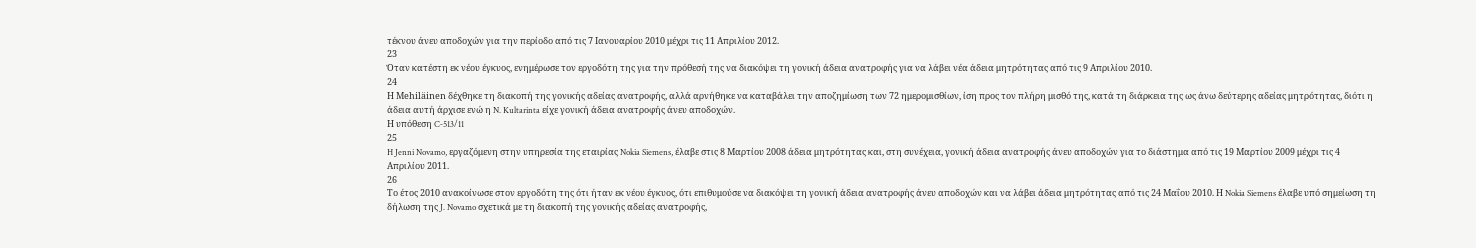τέκνου άνευ αποδοχών για την περίοδο από τις 7 Ιανουαρίου 2010 μέχρι τις 11 Απριλίου 2012.
23
Όταν κατέστη εκ νέου έγκυος, ενημέρωσε τον εργοδότη της για την πρόθεσή της να διακόψει τη γονική άδεια ανατροφής για να λάβει νέα άδεια μητρότητας από τις 9 Απριλίου 2010.
24
Η Mehiläinen δέχθηκε τη διακοπή της γονικής αδείας ανατροφής, αλλά αρνήθηκε να καταβάλει την αποζημίωση των 72 ημερομισθίων, ίση προς τον πλήρη μισθό της, κατά τη διάρκεια της ως άνω δεύτερης αδείας μητρότητας, διότι η άδεια αυτή άρχισε ενώ η N. Kultarinta είχε γονική άδεια ανατροφής άνευ αποδοχών.
Η υπόθεση C‑513/11
25
H Jenni Novamo, εργαζόμενη στην υπηρεσία της εταιρίας Nokia Siemens, έλαβε στις 8 Μαρτίου 2008 άδεια μητρότητας και, στη συνέχεια, γονική άδεια ανατροφής άνευ αποδοχών για το διάστημα από τις 19 Μαρτίου 2009 μέχρι τις 4 Απριλίου 2011.
26
Το έτος 2010 ανακοίνωσε στον εργοδότη της ότι ήταν εκ νέου έγκυος, ότι επιθυμούσε να διακόψει τη γονική άδεια ανατροφής άνευ αποδοχών και να λάβει άδεια μητρότητας από τις 24 Μαΐου 2010. Η Nokia Siemens έλαβε υπό σημείωση τη δήλωση της J. Novamo σχετικά με τη διακοπή της γονικής αδείας ανατροφής,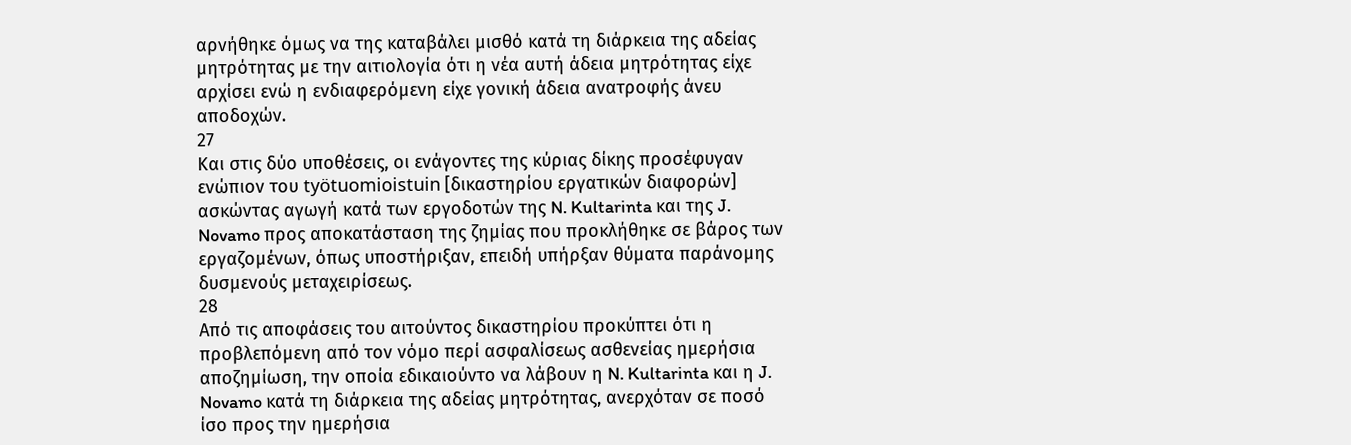αρνήθηκε όμως να της καταβάλει μισθό κατά τη διάρκεια της αδείας μητρότητας με την αιτιολογία ότι η νέα αυτή άδεια μητρότητας είχε αρχίσει ενώ η ενδιαφερόμενη είχε γονική άδεια ανατροφής άνευ αποδοχών.
27
Και στις δύο υποθέσεις, οι ενάγοντες της κύριας δίκης προσέφυγαν ενώπιον του työtuomioistuin [δικαστηρίου εργατικών διαφορών] ασκώντας αγωγή κατά των εργοδοτών της N. Kultarinta και της J. Novamo προς αποκατάσταση της ζημίας που προκλήθηκε σε βάρος των εργαζομένων, όπως υποστήριξαν, επειδή υπήρξαν θύματα παράνομης δυσμενούς μεταχειρίσεως.
28
Από τις αποφάσεις του αιτούντος δικαστηρίου προκύπτει ότι η προβλεπόμενη από τον νόμο περί ασφαλίσεως ασθενείας ημερήσια αποζημίωση, την οποία εδικαιούντο να λάβουν η N. Kultarinta και η J. Novamo κατά τη διάρκεια της αδείας μητρότητας, ανερχόταν σε ποσό ίσο προς την ημερήσια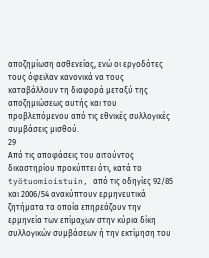αποζημίωση ασθενείας, ενώ οι εργοδότες τους όφειλαν κανονικά να τους καταβάλλουν τη διαφορά μεταξύ της αποζημιώσεως αυτής και του προβλεπόμενου από τις εθνικές συλλογικές συμβάσεις μισθού.
29
Από τις αποφάσεις του αιτούντος δικαστηρίου προκύπτει ότι, κατά το työtuomioistuin, από τις οδηγίες 92/85 και 2006/54 ανακύπτουν ερμηνευτικά ζητήματα τα οποία επηρεάζουν την ερμηνεία των επίμαχων στην κύρια δίκη συλλογικών συμβάσεων ή την εκτίμηση του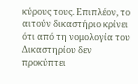κύρους τους. Επιπλέον, το αιτούν δικαστήριο κρίνει ότι από τη νομολογία του Δικαστηρίου δεν προκύπτει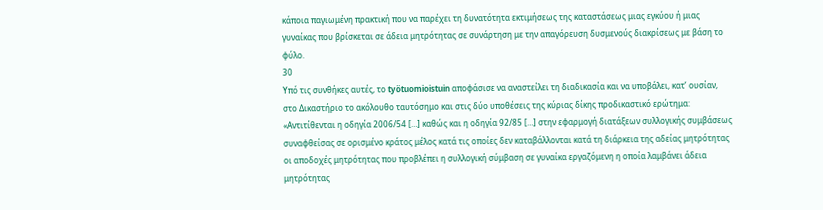κάποια παγιωμένη πρακτική που να παρέχει τη δυνατότητα εκτιμήσεως της καταστάσεως μιας εγκύου ή μιας γυναίκας που βρίσκεται σε άδεια μητρότητας σε συνάρτηση με την απαγόρευση δυσμενούς διακρίσεως με βάση το φύλο.
30
Υπό τις συνθήκες αυτές, το työtuomioistuin αποφάσισε να αναστείλει τη διαδικασία και να υποβάλει, κατ’ ουσίαν, στο Δικαστήριο το ακόλουθο ταυτόσημο και στις δύο υποθέσεις της κύριας δίκης προδικαστικό ερώτημα:
«Αντιτίθενται η οδηγία 2006/54 […] καθώς και η οδηγία 92/85 […] στην εφαρμογή διατάξεων συλλογικής συμβάσεως συναφθείσας σε ορισμένο κράτος μέλος κατά τις οποίες δεν καταβάλλονται κατά τη διάρκεια της αδείας μητρότητας οι αποδοχές μητρότητας που προβλέπει η συλλογική σύμβαση σε γυναίκα εργαζόμενη η οποία λαμβάνει άδεια μητρότητας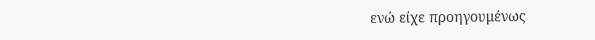ενώ είχε προηγουμένως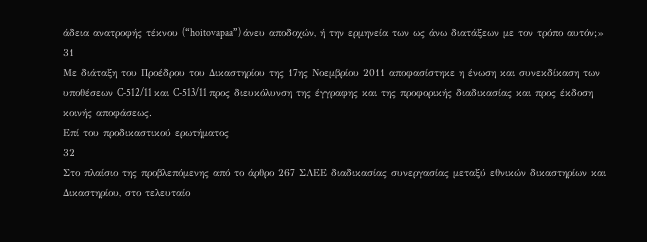άδεια ανατροφής τέκνου (“hoitovapaa”) άνευ αποδοχών, ή την ερμηνεία των ως άνω διατάξεων με τον τρόπο αυτόν;»
31
Με διάταξη του Προέδρου του Δικαστηρίου της 17ης Νοεμβρίου 2011 αποφασίστηκε η ένωση και συνεκδίκαση των υποθέσεων C‑512/11 και C‑513/11 προς διευκόλυνση της έγγραφης και της προφορικής διαδικασίας και προς έκδοση κοινής αποφάσεως.
Επί του προδικαστικού ερωτήματος
32
Στο πλαίσιο της προβλεπόμενης από το άρθρο 267 ΣΛΕΕ διαδικασίας συνεργασίας μεταξύ εθνικών δικαστηρίων και Δικαστηρίου, στο τελευταίο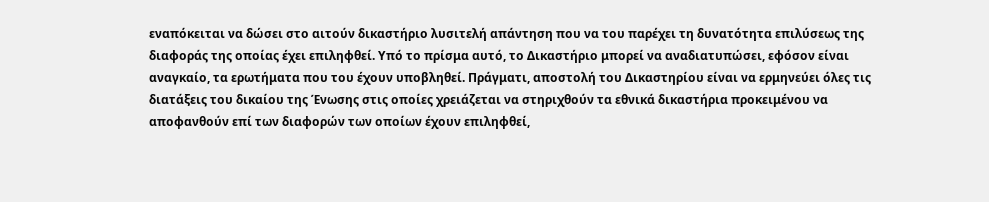εναπόκειται να δώσει στο αιτούν δικαστήριο λυσιτελή απάντηση που να του παρέχει τη δυνατότητα επιλύσεως της διαφοράς της οποίας έχει επιληφθεί. Υπό το πρίσμα αυτό, το Δικαστήριο μπορεί να αναδιατυπώσει, εφόσον είναι αναγκαίο, τα ερωτήματα που του έχουν υποβληθεί. Πράγματι, αποστολή του Δικαστηρίου είναι να ερμηνεύει όλες τις διατάξεις του δικαίου της Ένωσης στις οποίες χρειάζεται να στηριχθούν τα εθνικά δικαστήρια προκειμένου να αποφανθούν επί των διαφορών των οποίων έχουν επιληφθεί,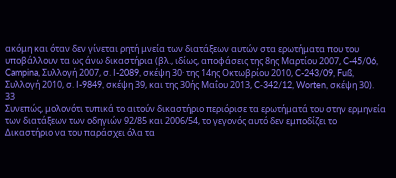ακόμη και όταν δεν γίνεται ρητή μνεία των διατάξεων αυτών στα ερωτήματα που του υποβάλλουν τα ως άνω δικαστήρια (βλ., ιδίως, αποφάσεις της 8ης Μαρτίου 2007, C-45/06, Campina, Συλλογή 2007, σ. I-2089, σκέψη 30· της 14ης Οκτωβρίου 2010, C-243/09, Fuß, Συλλογή 2010, σ. I-9849, σκέψη 39, και της 30ής Μαΐου 2013, C‑342/12, Worten, σκέψη 30).
33
Συνεπώς, μολονότι τυπικά το αιτούν δικαστήριο περιόρισε τα ερωτήματά του στην ερμηνεία των διατάξεων των οδηγιών 92/85 και 2006/54, το γεγονός αυτό δεν εμποδίζει το Δικαστήριο να του παράσχει όλα τα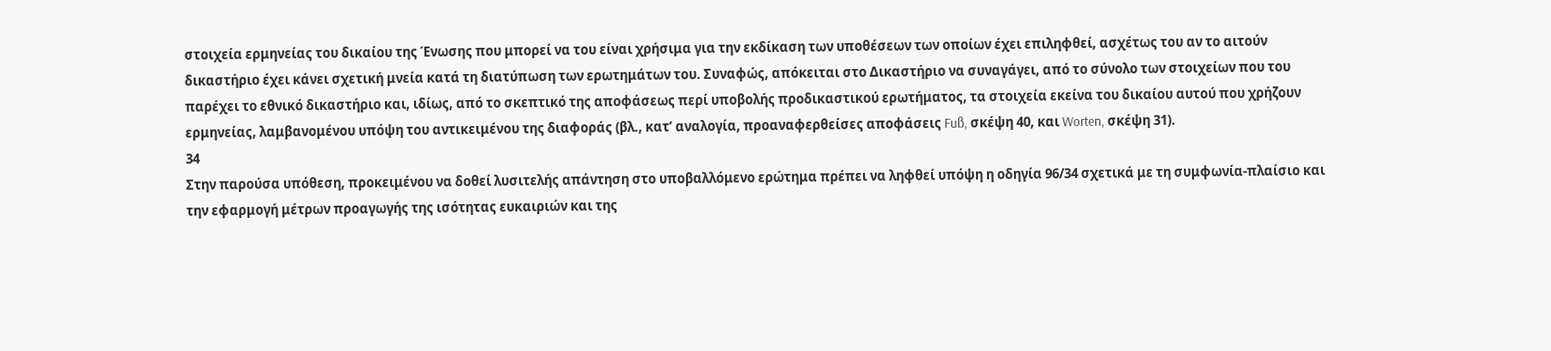στοιχεία ερμηνείας του δικαίου της Ένωσης που μπορεί να του είναι χρήσιμα για την εκδίκαση των υποθέσεων των οποίων έχει επιληφθεί, ασχέτως του αν το αιτούν δικαστήριο έχει κάνει σχετική μνεία κατά τη διατύπωση των ερωτημάτων του. Συναφώς, απόκειται στο Δικαστήριο να συναγάγει, από το σύνολο των στοιχείων που του παρέχει το εθνικό δικαστήριο και, ιδίως, από το σκεπτικό της αποφάσεως περί υποβολής προδικαστικού ερωτήματος, τα στοιχεία εκείνα του δικαίου αυτού που χρήζουν ερμηνείας, λαμβανομένου υπόψη του αντικειμένου της διαφοράς (βλ., κατ’ αναλογία, προαναφερθείσες αποφάσεις Fuß, σκέψη 40, και Worten, σκέψη 31).
34
Στην παρούσα υπόθεση, προκειμένου να δοθεί λυσιτελής απάντηση στο υποβαλλόμενο ερώτημα πρέπει να ληφθεί υπόψη η οδηγία 96/34 σχετικά με τη συμφωνία-πλαίσιο και την εφαρμογή μέτρων προαγωγής της ισότητας ευκαιριών και της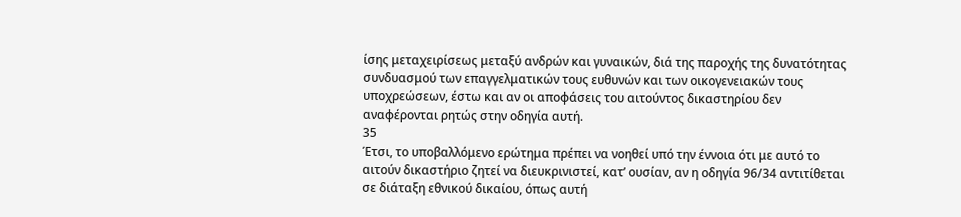ίσης μεταχειρίσεως μεταξύ ανδρών και γυναικών, διά της παροχής της δυνατότητας συνδυασμού των επαγγελματικών τους ευθυνών και των οικογενειακών τους υποχρεώσεων, έστω και αν οι αποφάσεις του αιτούντος δικαστηρίου δεν αναφέρονται ρητώς στην οδηγία αυτή.
35
Έτσι, το υποβαλλόμενο ερώτημα πρέπει να νοηθεί υπό την έννοια ότι με αυτό το αιτούν δικαστήριο ζητεί να διευκρινιστεί, κατ’ ουσίαν, αν η οδηγία 96/34 αντιτίθεται σε διάταξη εθνικού δικαίου, όπως αυτή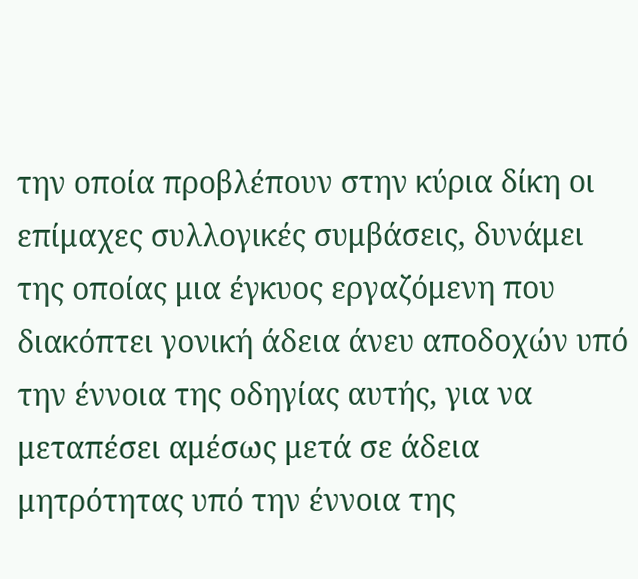την οποία προβλέπουν στην κύρια δίκη οι επίμαχες συλλογικές συμβάσεις, δυνάμει της οποίας μια έγκυος εργαζόμενη που διακόπτει γονική άδεια άνευ αποδοχών υπό την έννοια της οδηγίας αυτής, για να μεταπέσει αμέσως μετά σε άδεια μητρότητας υπό την έννοια της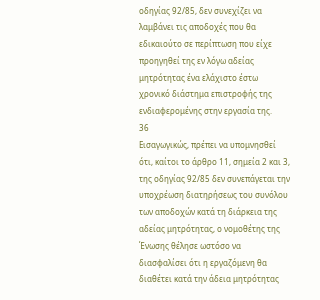οδηγίας 92/85, δεν συνεχίζει να λαμβάνει τις αποδοχές που θα εδικαιούτο σε περίπτωση που είχε προηγηθεί της εν λόγω αδείας μητρότητας ένα ελάχιστο έστω χρονικό διάστημα επιστροφής της ενδιαφερομένης στην εργασία της.
36
Εισαγωγικώς, πρέπει να υπομνησθεί ότι, καίτοι το άρθρο 11, σημεία 2 και 3, της οδηγίας 92/85 δεν συνεπάγεται την υποχρέωση διατηρήσεως του συνόλου των αποδοχών κατά τη διάρκεια της αδείας μητρότητας, ο νομοθέτης της Ένωσης θέλησε ωστόσο να διασφαλίσει ότι η εργαζόμενη θα διαθέτει κατά την άδεια μητρότητας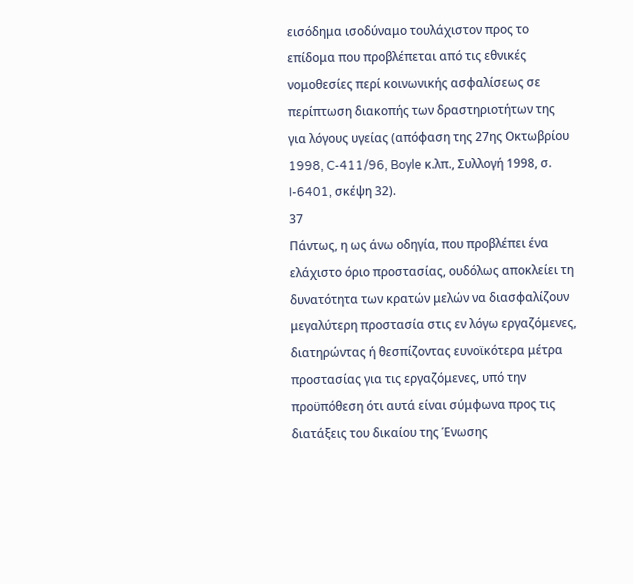εισόδημα ισοδύναμο τουλάχιστον προς το επίδομα που προβλέπεται από τις εθνικές νομοθεσίες περί κοινωνικής ασφαλίσεως σε περίπτωση διακοπής των δραστηριοτήτων της για λόγους υγείας (απόφαση της 27ης Οκτωβρίου 1998, C-411/96, Boyle κ.λπ., Συλλογή 1998, σ. I-6401, σκέψη 32).
37
Πάντως, η ως άνω οδηγία, που προβλέπει ένα ελάχιστο όριο προστασίας, ουδόλως αποκλείει τη δυνατότητα των κρατών μελών να διασφαλίζουν μεγαλύτερη προστασία στις εν λόγω εργαζόμενες, διατηρώντας ή θεσπίζοντας ευνοϊκότερα μέτρα προστασίας για τις εργαζόμενες, υπό την προϋπόθεση ότι αυτά είναι σύμφωνα προς τις διατάξεις του δικαίου της Ένωσης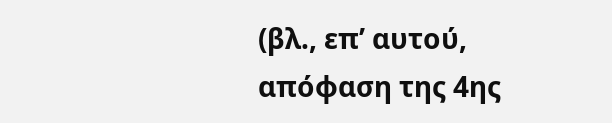(βλ., επ’ αυτού, απόφαση της 4ης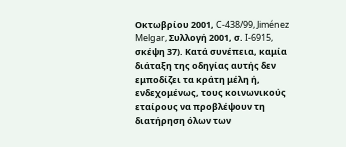Οκτωβρίου 2001, C-438/99, Jiménez Melgar, Συλλογή 2001, σ. I-6915, σκέψη 37). Κατά συνέπεια, καμία διάταξη της οδηγίας αυτής δεν εμποδίζει τα κράτη μέλη ή, ενδεχομένως, τους κοινωνικούς εταίρους να προβλέψουν τη διατήρηση όλων των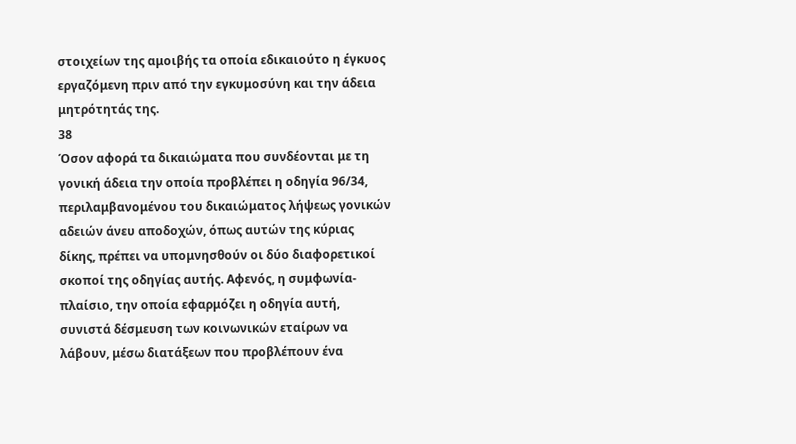στοιχείων της αμοιβής τα οποία εδικαιούτο η έγκυος εργαζόμενη πριν από την εγκυμοσύνη και την άδεια μητρότητάς της.
38
Όσον αφορά τα δικαιώματα που συνδέονται με τη γονική άδεια την οποία προβλέπει η οδηγία 96/34, περιλαμβανομένου του δικαιώματος λήψεως γονικών αδειών άνευ αποδοχών, όπως αυτών της κύριας δίκης, πρέπει να υπομνησθούν οι δύο διαφορετικοί σκοποί της οδηγίας αυτής. Αφενός, η συμφωνία-πλαίσιο, την οποία εφαρμόζει η οδηγία αυτή, συνιστά δέσμευση των κοινωνικών εταίρων να λάβουν, μέσω διατάξεων που προβλέπουν ένα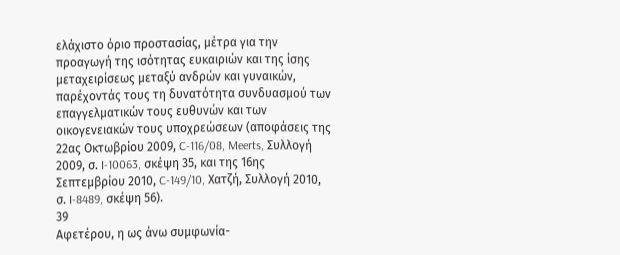ελάχιστο όριο προστασίας, μέτρα για την προαγωγή της ισότητας ευκαιριών και της ίσης μεταχειρίσεως μεταξύ ανδρών και γυναικών, παρέχοντάς τους τη δυνατότητα συνδυασμού των επαγγελματικών τους ευθυνών και των οικογενειακών τους υποχρεώσεων (αποφάσεις της 22ας Οκτωβρίου 2009, C-116/08, Meerts, Συλλογή 2009, σ. I-10063, σκέψη 35, και της 16ης Σεπτεμβρίου 2010, C-149/10, Χατζή, Συλλογή 2010, σ. I-8489, σκέψη 56).
39
Αφετέρου, η ως άνω συμφωνία-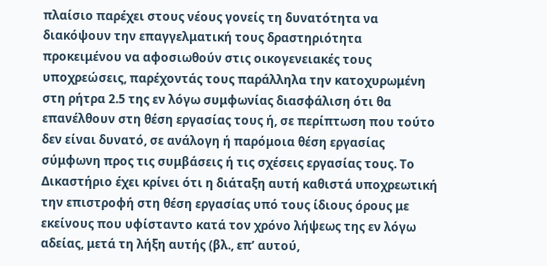πλαίσιο παρέχει στους νέους γονείς τη δυνατότητα να διακόψουν την επαγγελματική τους δραστηριότητα προκειμένου να αφοσιωθούν στις οικογενειακές τους υποχρεώσεις, παρέχοντάς τους παράλληλα την κατοχυρωμένη στη ρήτρα 2.5 της εν λόγω συμφωνίας διασφάλιση ότι θα επανέλθουν στη θέση εργασίας τους ή, σε περίπτωση που τούτο δεν είναι δυνατό, σε ανάλογη ή παρόμοια θέση εργασίας σύμφωνη προς τις συμβάσεις ή τις σχέσεις εργασίας τους. Το Δικαστήριο έχει κρίνει ότι η διάταξη αυτή καθιστά υποχρεωτική την επιστροφή στη θέση εργασίας υπό τους ίδιους όρους με εκείνους που υφίσταντο κατά τον χρόνο λήψεως της εν λόγω αδείας, μετά τη λήξη αυτής (βλ., επ’ αυτού,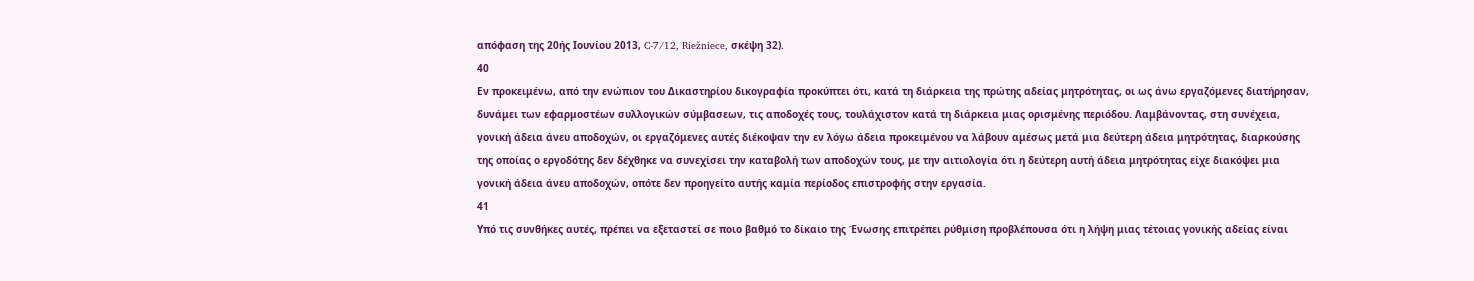απόφαση της 20ής Ιουνίου 2013, C‑7/12, Riežniece, σκέψη 32).
40
Εν προκειμένω, από την ενώπιον του Δικαστηρίου δικογραφία προκύπτει ότι, κατά τη διάρκεια της πρώτης αδείας μητρότητας, οι ως άνω εργαζόμενες διατήρησαν, δυνάμει των εφαρμοστέων συλλογικών σύμβασεων, τις αποδοχές τους, τουλάχιστον κατά τη διάρκεια μιας ορισμένης περιόδου. Λαμβάνοντας, στη συνέχεια, γονική άδεια άνευ αποδοχών, οι εργαζόμενες αυτές διέκοψαν την εν λόγω άδεια προκειμένου να λάβουν αμέσως μετά μια δεύτερη άδεια μητρότητας, διαρκούσης της οποίας ο εργοδότης δεν δέχθηκε να συνεχίσει την καταβολή των αποδοχών τους, με την αιτιολογία ότι η δεύτερη αυτή άδεια μητρότητας είχε διακόψει μια γονική άδεια άνευ αποδοχών, οπότε δεν προηγείτο αυτής καμία περίοδος επιστροφής στην εργασία.
41
Υπό τις συνθήκες αυτές, πρέπει να εξεταστεί σε ποιο βαθμό το δίκαιο της Ένωσης επιτρέπει ρύθμιση προβλέπουσα ότι η λήψη μιας τέτοιας γονικής αδείας είναι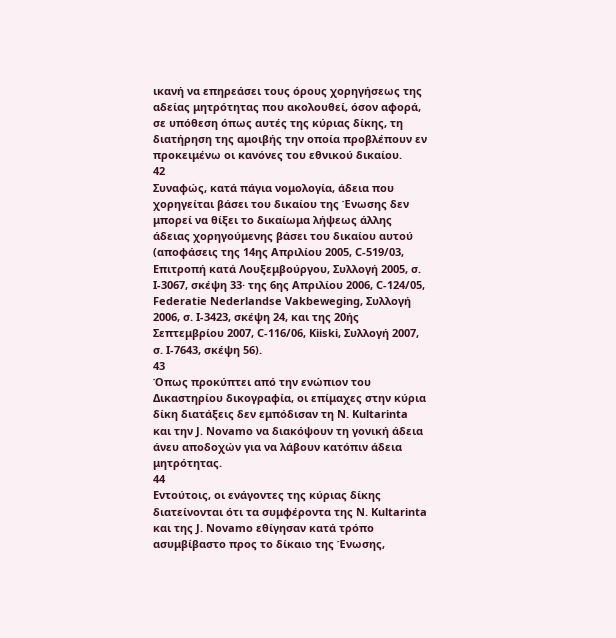ικανή να επηρεάσει τους όρους χορηγήσεως της αδείας μητρότητας που ακολουθεί, όσον αφορά, σε υπόθεση όπως αυτές της κύριας δίκης, τη διατήρηση της αμοιβής την οποία προβλέπουν εν προκειμένω οι κανόνες του εθνικού δικαίου.
42
Συναφώς, κατά πάγια νομολογία, άδεια που χορηγείται βάσει του δικαίου της Ένωσης δεν μπορεί να θίξει το δικαίωμα λήψεως άλλης άδειας χορηγούμενης βάσει του δικαίου αυτού (αποφάσεις της 14ης Απριλίου 2005, C-519/03, Επιτροπή κατά Λουξεμβούργου, Συλλογή 2005, σ. I-3067, σκέψη 33· της 6ης Απριλίου 2006, C-124/05, Federatie Nederlandse Vakbeweging, Συλλογή 2006, σ. I-3423, σκέψη 24, και της 20ής Σεπτεμβρίου 2007, C-116/06, Kiiski, Συλλογή 2007, σ. I-7643, σκέψη 56).
43
Όπως προκύπτει από την ενώπιον του Δικαστηρίου δικογραφία, οι επίμαχες στην κύρια δίκη διατάξεις δεν εμπόδισαν τη N. Kultarinta και την J. Novamo να διακόψουν τη γονική άδεια άνευ αποδοχών για να λάβουν κατόπιν άδεια μητρότητας.
44
Εντούτοις, οι ενάγοντες της κύριας δίκης διατείνονται ότι τα συμφέροντα της N. Kultarinta και της J. Novamo εθίγησαν κατά τρόπο ασυμβίβαστο προς το δίκαιο της Ένωσης,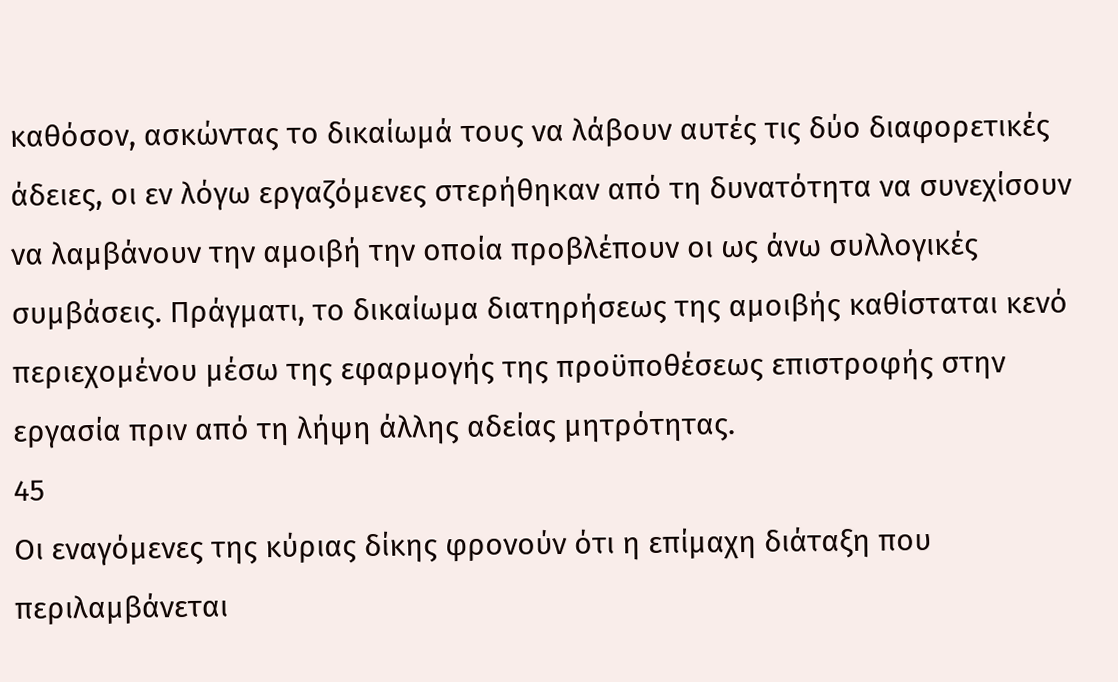καθόσον, ασκώντας το δικαίωμά τους να λάβουν αυτές τις δύο διαφορετικές άδειες, οι εν λόγω εργαζόμενες στερήθηκαν από τη δυνατότητα να συνεχίσουν να λαμβάνουν την αμοιβή την οποία προβλέπουν οι ως άνω συλλογικές συμβάσεις. Πράγματι, το δικαίωμα διατηρήσεως της αμοιβής καθίσταται κενό περιεχομένου μέσω της εφαρμογής της προϋποθέσεως επιστροφής στην εργασία πριν από τη λήψη άλλης αδείας μητρότητας.
45
Οι εναγόμενες της κύριας δίκης φρονούν ότι η επίμαχη διάταξη που περιλαμβάνεται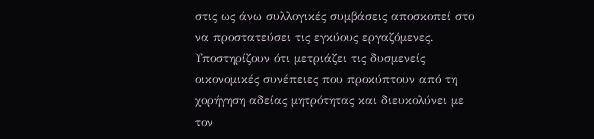στις ως άνω συλλογικές συμβάσεις αποσκοπεί στο να προστατεύσει τις εγκύους εργαζόμενες. Υποστηρίζουν ότι μετριάζει τις δυσμενείς οικονομικές συνέπειες που προκύπτουν από τη χορήγηση αδείας μητρότητας και διευκολύνει με τον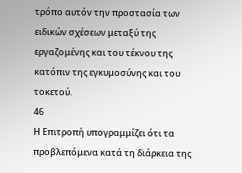τρόπο αυτόν την προστασία των ειδικών σχέσεων μεταξύ της εργαζομένης και του τέκνου της κατόπιν της εγκυμοσύνης και του τοκετού.
46
Η Επιτροπή υπογραμμίζει ότι τα προβλεπόμενα κατά τη διάρκεια της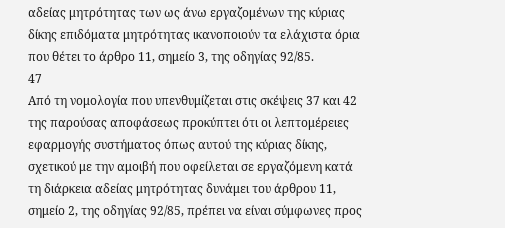αδείας μητρότητας των ως άνω εργαζομένων της κύριας δίκης επιδόματα μητρότητας ικανοποιούν τα ελάχιστα όρια που θέτει το άρθρο 11, σημείο 3, της οδηγίας 92/85.
47
Από τη νομολογία που υπενθυμίζεται στις σκέψεις 37 και 42 της παρούσας αποφάσεως προκύπτει ότι οι λεπτομέρειες εφαρμογής συστήματος όπως αυτού της κύριας δίκης, σχετικού με την αμοιβή που οφείλεται σε εργαζόμενη κατά τη διάρκεια αδείας μητρότητας δυνάμει του άρθρου 11, σημείο 2, της οδηγίας 92/85, πρέπει να είναι σύμφωνες προς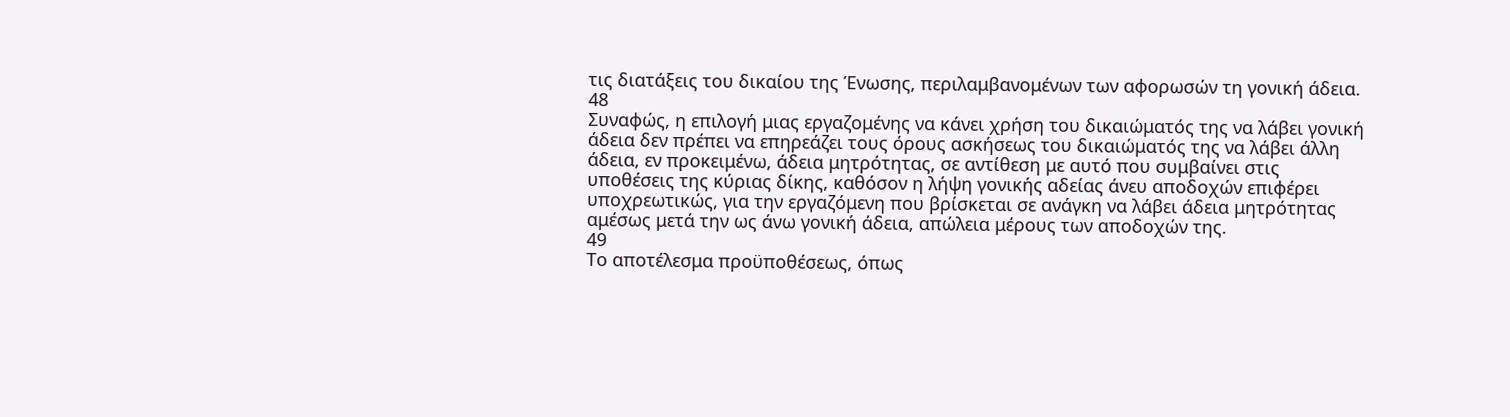τις διατάξεις του δικαίου της Ένωσης, περιλαμβανομένων των αφορωσών τη γονική άδεια.
48
Συναφώς, η επιλογή μιας εργαζομένης να κάνει χρήση του δικαιώματός της να λάβει γονική άδεια δεν πρέπει να επηρεάζει τους όρους ασκήσεως του δικαιώματός της να λάβει άλλη άδεια, εν προκειμένω, άδεια μητρότητας, σε αντίθεση με αυτό που συμβαίνει στις υποθέσεις της κύριας δίκης, καθόσον η λήψη γονικής αδείας άνευ αποδοχών επιφέρει υποχρεωτικώς, για την εργαζόμενη που βρίσκεται σε ανάγκη να λάβει άδεια μητρότητας αμέσως μετά την ως άνω γονική άδεια, απώλεια μέρους των αποδοχών της.
49
Το αποτέλεσμα προϋποθέσεως, όπως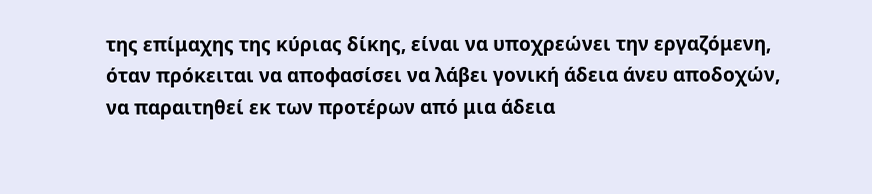της επίμαχης της κύριας δίκης, είναι να υποχρεώνει την εργαζόμενη, όταν πρόκειται να αποφασίσει να λάβει γονική άδεια άνευ αποδοχών, να παραιτηθεί εκ των προτέρων από μια άδεια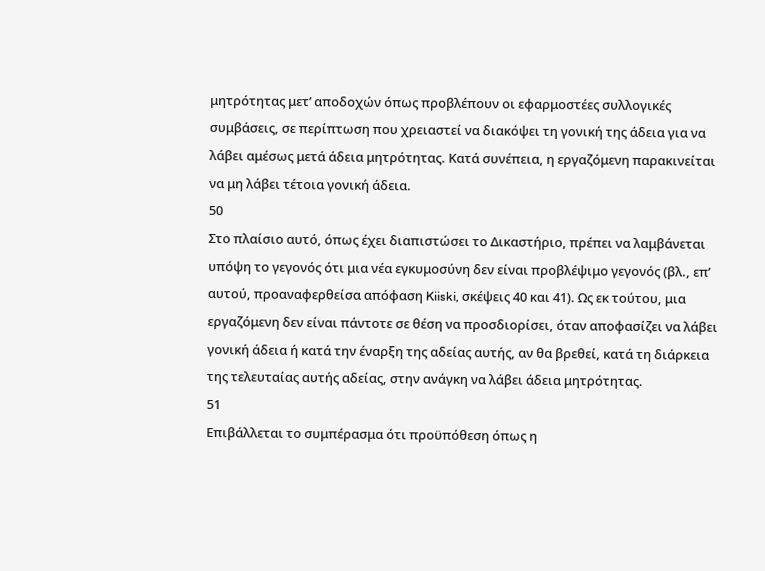μητρότητας μετ’ αποδοχών όπως προβλέπουν οι εφαρμοστέες συλλογικές συμβάσεις, σε περίπτωση που χρειαστεί να διακόψει τη γονική της άδεια για να λάβει αμέσως μετά άδεια μητρότητας. Κατά συνέπεια, η εργαζόμενη παρακινείται να μη λάβει τέτοια γονική άδεια.
50
Στο πλαίσιο αυτό, όπως έχει διαπιστώσει το Δικαστήριο, πρέπει να λαμβάνεται υπόψη το γεγονός ότι μια νέα εγκυμοσύνη δεν είναι προβλέψιμο γεγονός (βλ., επ’ αυτού, προαναφερθείσα απόφαση Kiiski, σκέψεις 40 και 41). Ως εκ τούτου, μια εργαζόμενη δεν είναι πάντοτε σε θέση να προσδιορίσει, όταν αποφασίζει να λάβει γονική άδεια ή κατά την έναρξη της αδείας αυτής, αν θα βρεθεί, κατά τη διάρκεια της τελευταίας αυτής αδείας, στην ανάγκη να λάβει άδεια μητρότητας.
51
Επιβάλλεται το συμπέρασμα ότι προϋπόθεση όπως η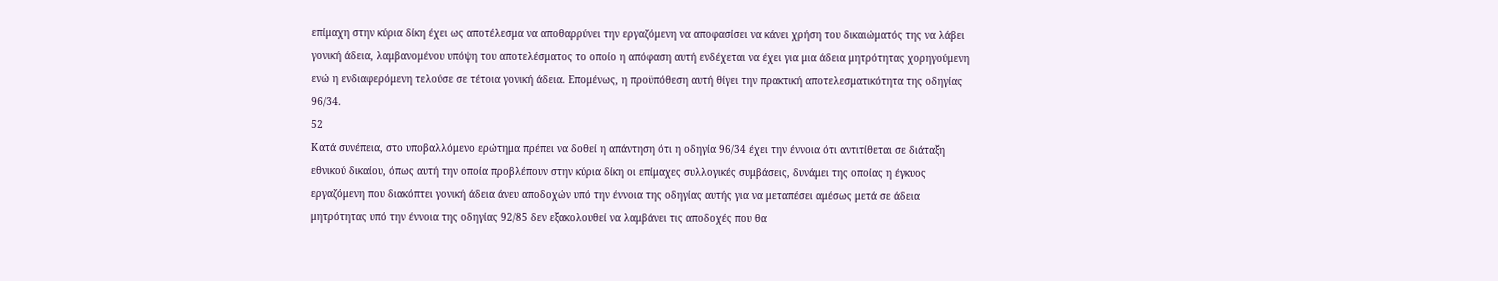επίμαχη στην κύρια δίκη έχει ως αποτέλεσμα να αποθαρρύνει την εργαζόμενη να αποφασίσει να κάνει χρήση του δικαιώματός της να λάβει γονική άδεια, λαμβανομένου υπόψη του αποτελέσματος το οποίο η απόφαση αυτή ενδέχεται να έχει για μια άδεια μητρότητας χορηγούμενη ενώ η ενδιαφερόμενη τελούσε σε τέτοια γονική άδεια. Επομένως, η προϋπόθεση αυτή θίγει την πρακτική αποτελεσματικότητα της οδηγίας 96/34.
52
Κατά συνέπεια, στο υποβαλλόμενο ερώτημα πρέπει να δοθεί η απάντηση ότι η οδηγία 96/34 έχει την έννοια ότι αντιτίθεται σε διάταξη εθνικού δικαίου, όπως αυτή την οποία προβλέπουν στην κύρια δίκη οι επίμαχες συλλογικές συμβάσεις, δυνάμει της οποίας η έγκυος εργαζόμενη που διακόπτει γονική άδεια άνευ αποδοχών υπό την έννοια της οδηγίας αυτής για να μεταπέσει αμέσως μετά σε άδεια μητρότητας υπό την έννοια της οδηγίας 92/85 δεν εξακολουθεί να λαμβάνει τις αποδοχές που θα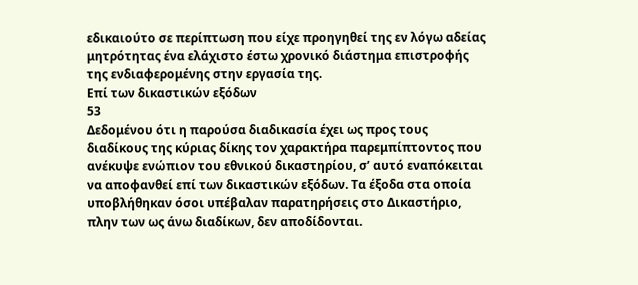εδικαιούτο σε περίπτωση που είχε προηγηθεί της εν λόγω αδείας μητρότητας ένα ελάχιστο έστω χρονικό διάστημα επιστροφής της ενδιαφερομένης στην εργασία της.
Επί των δικαστικών εξόδων
53
Δεδομένου ότι η παρούσα διαδικασία έχει ως προς τους διαδίκους της κύριας δίκης τον χαρακτήρα παρεμπίπτοντος που ανέκυψε ενώπιον του εθνικού δικαστηρίου, σ’ αυτό εναπόκειται να αποφανθεί επί των δικαστικών εξόδων. Τα έξοδα στα οποία υποβλήθηκαν όσοι υπέβαλαν παρατηρήσεις στο Δικαστήριο, πλην των ως άνω διαδίκων, δεν αποδίδονται.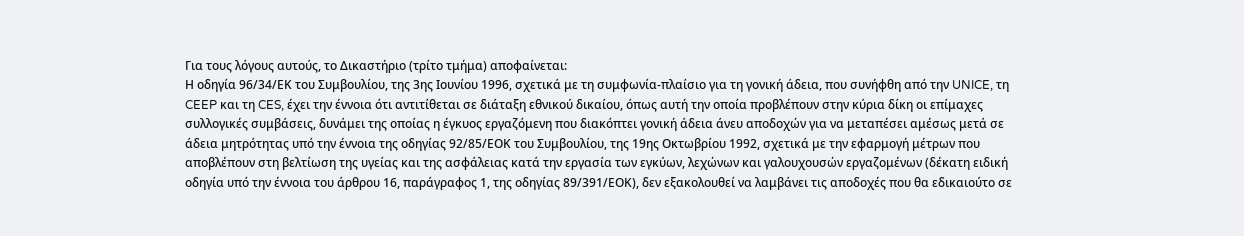Για τους λόγους αυτούς, το Δικαστήριο (τρίτο τμήμα) αποφαίνεται:
Η οδηγία 96/34/ΕΚ του Συμβουλίου, της 3ης Ιουνίου 1996, σχετικά με τη συμφωνία-πλαίσιο για τη γονική άδεια, που συνήφθη από την UNICE, τη CEEP και τη CES, έχει την έννοια ότι αντιτίθεται σε διάταξη εθνικού δικαίου, όπως αυτή την οποία προβλέπουν στην κύρια δίκη οι επίμαχες συλλογικές συμβάσεις, δυνάμει της οποίας η έγκυος εργαζόμενη που διακόπτει γονική άδεια άνευ αποδοχών για να μεταπέσει αμέσως μετά σε άδεια μητρότητας υπό την έννοια της οδηγίας 92/85/ΕΟΚ του Συμβουλίου, της 19ης Οκτωβρίου 1992, σχετικά με την εφαρμογή μέτρων που αποβλέπουν στη βελτίωση της υγείας και της ασφάλειας κατά την εργασία των εγκύων, λεχώνων και γαλουχουσών εργαζομένων (δέκατη ειδική οδηγία υπό την έννοια του άρθρου 16, παράγραφος 1, της οδηγίας 89/391/ΕΟΚ), δεν εξακολουθεί να λαμβάνει τις αποδοχές που θα εδικαιούτο σε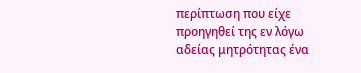περίπτωση που είχε προηγηθεί της εν λόγω αδείας μητρότητας ένα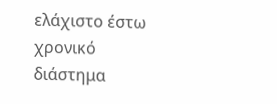ελάχιστο έστω χρονικό διάστημα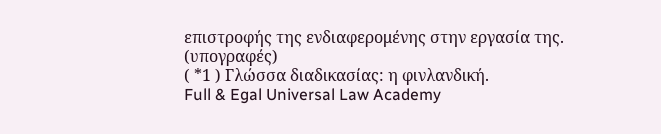επιστροφής της ενδιαφερομένης στην εργασία της.
(υπογραφές)
( *1 ) Γλώσσα διαδικασίας: η φινλανδική.
Full & Egal Universal Law Academy